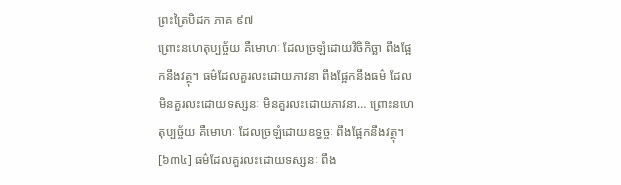ព្រះត្រៃបិដក ភាគ ៩៧
ព្រោះនហេតុប្បច្ច័យ គឺមោហៈ ដែលច្រឡំដោយវិចិកិច្ឆា ពឹងផ្អែកនឹងវត្ថុ។ ធម៌ដែលគួរលះដោយភាវនា ពឹងផ្អែកនឹងធម៌ ដែលមិនគួរលះដោយទស្សនៈ មិនគួរលះដោយភាវនា… ព្រោះនហេតុប្បច្ច័យ គឺមោហៈ ដែលច្រឡំដោយឧទ្ធច្ចៈ ពឹងផ្អែកនឹងវត្ថុ។
[៦៣៤] ធម៌ដែលគួរលះដោយទស្សនៈ ពឹង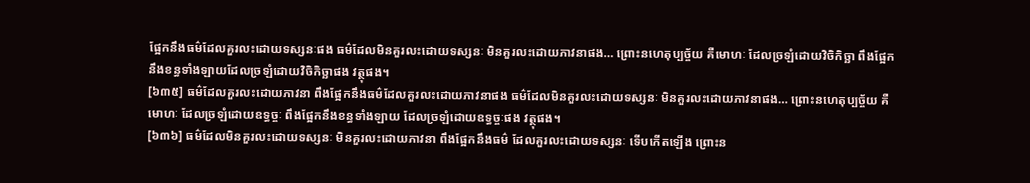ផ្អែកនឹងធម៌ដែលគួរលះដោយទស្សនៈផង ធម៌ដែលមិនគួរលះដោយទស្សនៈ មិនគួរលះដោយភាវនាផង… ព្រោះនហេតុប្បច្ច័យ គឺមោហៈ ដែលច្រឡំដោយវិចិកិច្ឆា ពឹងផ្អែកនឹងខន្ធទាំងឡាយដែលច្រឡំដោយវិចិកិច្ឆាផង វត្ថុផង។
[៦៣៥] ធម៌ដែលគួរលះដោយភាវនា ពឹងផ្អែកនឹងធម៌ដែលគួរលះដោយភាវនាផង ធម៌ដែលមិនគួរលះដោយទស្សនៈ មិនគួរលះដោយភាវនាផង… ព្រោះនហេតុប្បច្ច័យ គឺមោហៈ ដែលច្រឡំដោយឧទ្ធច្ចៈ ពឹងផ្អែកនឹងខន្ធទាំងឡាយ ដែលច្រឡំដោយឧទ្ធច្ចៈផង វត្ថុផង។
[៦៣៦] ធម៌ដែលមិនគួរលះដោយទស្សនៈ មិនគួរលះដោយភាវនា ពឹងផ្អែកនឹងធម៌ ដែលគួរលះដោយទស្សនៈ ទើបកើតឡើង ព្រោះន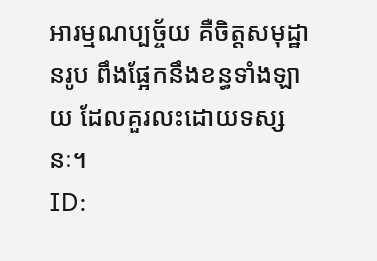អារម្មណប្បច្ច័យ គឺចិត្តសមុដ្ឋានរូប ពឹងផ្អែកនឹងខន្ធទាំងឡាយ ដែលគួរលះដោយទស្សនៈ។
ID: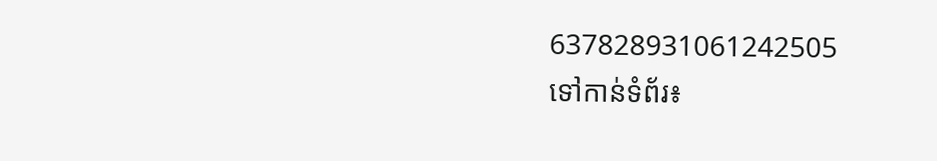637828931061242505
ទៅកាន់ទំព័រ៖